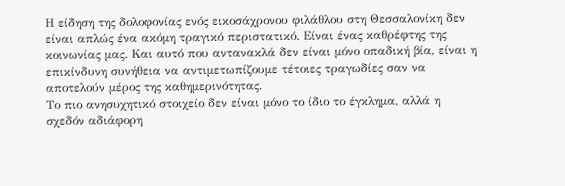Η είδηση της δολοφονίας ενός εικοσάχρονου φιλάθλου στη Θεσσαλονίκη δεν είναι απλώς ένα ακόμη τραγικό περιστατικό. Είναι ένας καθρέφτης της κοινωνίας μας. Και αυτό που αντανακλά δεν είναι μόνο οπαδική βία, είναι η επικίνδυνη συνήθεια να αντιμετωπίζουμε τέτοιες τραγωδίες σαν να αποτελούν μέρος της καθημερινότητας.
Το πιο ανησυχητικό στοιχείο δεν είναι μόνο το ίδιο το έγκλημα, αλλά η σχεδόν αδιάφορη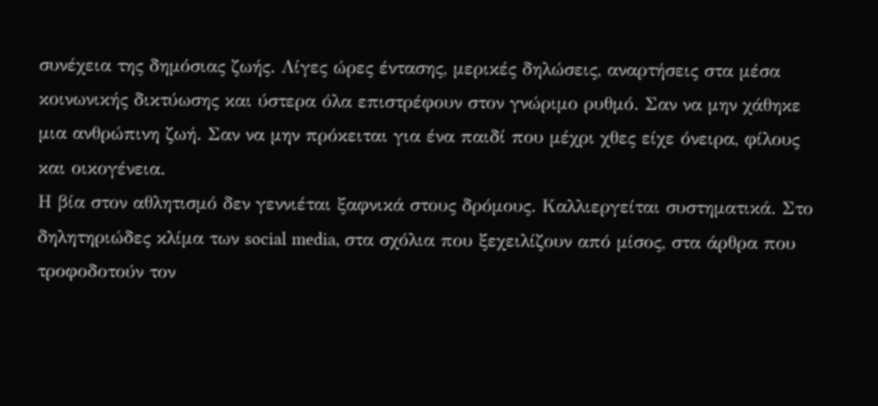συνέχεια της δημόσιας ζωής. Λίγες ώρες έντασης, μερικές δηλώσεις, αναρτήσεις στα μέσα κοινωνικής δικτύωσης και ύστερα όλα επιστρέφουν στον γνώριμο ρυθμό. Σαν να μην χάθηκε μια ανθρώπινη ζωή. Σαν να μην πρόκειται για ένα παιδί που μέχρι χθες είχε όνειρα, φίλους και οικογένεια.
Η βία στον αθλητισμό δεν γεννιέται ξαφνικά στους δρόμους. Καλλιεργείται συστηματικά. Στο δηλητηριώδες κλίμα των social media, στα σχόλια που ξεχειλίζουν από μίσος, στα άρθρα που τροφοδοτούν τον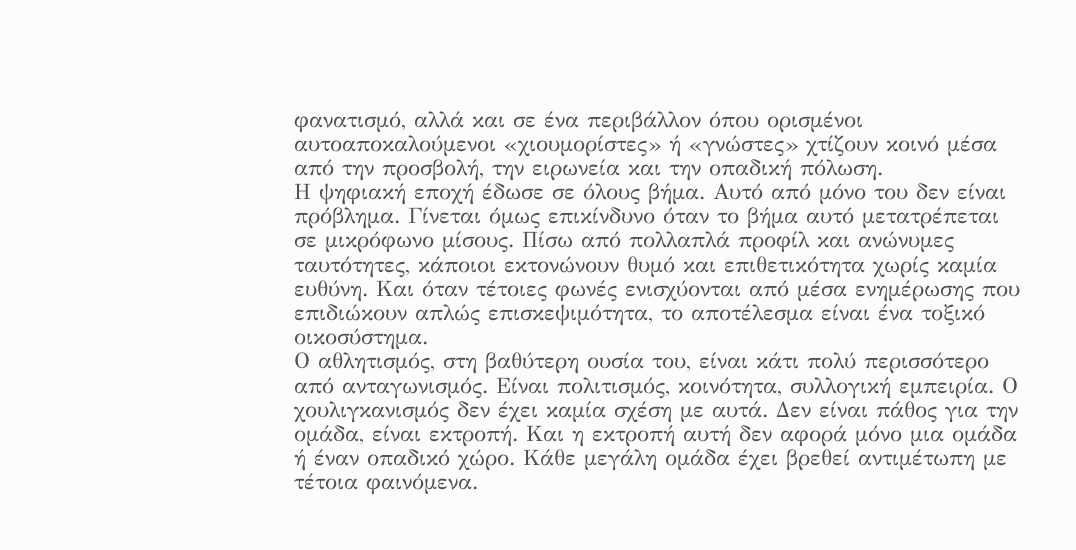φανατισμό, αλλά και σε ένα περιβάλλον όπου ορισμένοι αυτοαποκαλούμενοι «χιουμορίστες» ή «γνώστες» χτίζουν κοινό μέσα από την προσβολή, την ειρωνεία και την οπαδική πόλωση.
Η ψηφιακή εποχή έδωσε σε όλους βήμα. Αυτό από μόνο του δεν είναι πρόβλημα. Γίνεται όμως επικίνδυνο όταν το βήμα αυτό μετατρέπεται σε μικρόφωνο μίσους. Πίσω από πολλαπλά προφίλ και ανώνυμες ταυτότητες, κάποιοι εκτονώνουν θυμό και επιθετικότητα χωρίς καμία ευθύνη. Και όταν τέτοιες φωνές ενισχύονται από μέσα ενημέρωσης που επιδιώκουν απλώς επισκεψιμότητα, το αποτέλεσμα είναι ένα τοξικό οικοσύστημα.
Ο αθλητισμός, στη βαθύτερη ουσία του, είναι κάτι πολύ περισσότερο από ανταγωνισμός. Είναι πολιτισμός, κοινότητα, συλλογική εμπειρία. Ο χουλιγκανισμός δεν έχει καμία σχέση με αυτά. Δεν είναι πάθος για την ομάδα, είναι εκτροπή. Και η εκτροπή αυτή δεν αφορά μόνο μια ομάδα ή έναν οπαδικό χώρο. Κάθε μεγάλη ομάδα έχει βρεθεί αντιμέτωπη με τέτοια φαινόμενα.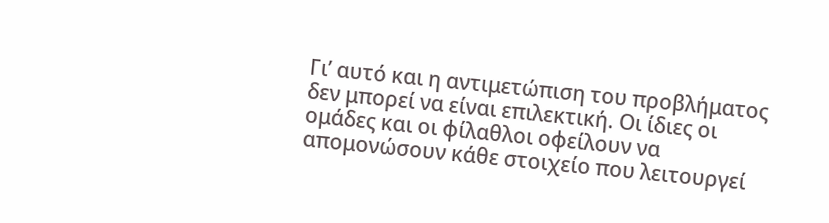Γι’ αυτό και η αντιμετώπιση του προβλήματος δεν μπορεί να είναι επιλεκτική. Οι ίδιες οι ομάδες και οι φίλαθλοι οφείλουν να απομονώσουν κάθε στοιχείο που λειτουργεί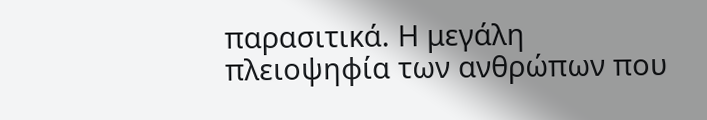παρασιτικά. Η μεγάλη πλειοψηφία των ανθρώπων που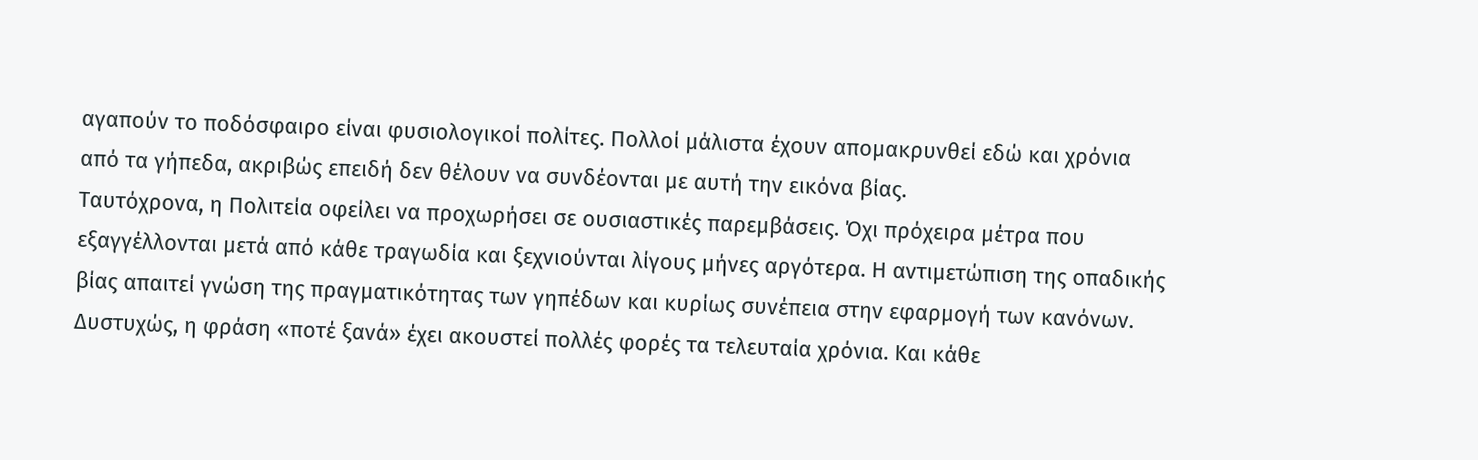αγαπούν το ποδόσφαιρο είναι φυσιολογικοί πολίτες. Πολλοί μάλιστα έχουν απομακρυνθεί εδώ και χρόνια από τα γήπεδα, ακριβώς επειδή δεν θέλουν να συνδέονται με αυτή την εικόνα βίας.
Ταυτόχρονα, η Πολιτεία οφείλει να προχωρήσει σε ουσιαστικές παρεμβάσεις. Όχι πρόχειρα μέτρα που εξαγγέλλονται μετά από κάθε τραγωδία και ξεχνιούνται λίγους μήνες αργότερα. Η αντιμετώπιση της οπαδικής βίας απαιτεί γνώση της πραγματικότητας των γηπέδων και κυρίως συνέπεια στην εφαρμογή των κανόνων.
Δυστυχώς, η φράση «ποτέ ξανά» έχει ακουστεί πολλές φορές τα τελευταία χρόνια. Και κάθε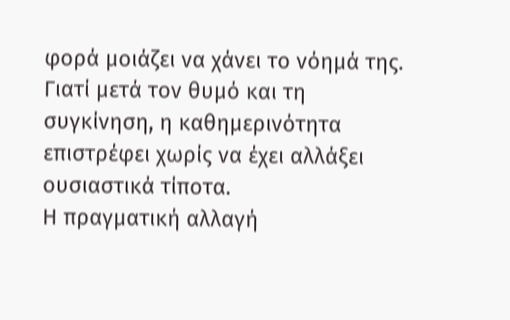φορά μοιάζει να χάνει το νόημά της. Γιατί μετά τον θυμό και τη συγκίνηση, η καθημερινότητα επιστρέφει χωρίς να έχει αλλάξει ουσιαστικά τίποτα.
Η πραγματική αλλαγή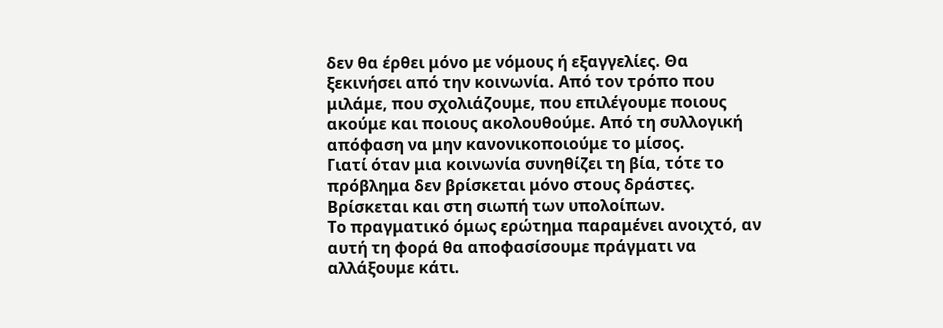δεν θα έρθει μόνο με νόμους ή εξαγγελίες. Θα ξεκινήσει από την κοινωνία. Από τον τρόπο που μιλάμε, που σχολιάζουμε, που επιλέγουμε ποιους ακούμε και ποιους ακολουθούμε. Από τη συλλογική απόφαση να μην κανονικοποιούμε το μίσος.
Γιατί όταν μια κοινωνία συνηθίζει τη βία, τότε το πρόβλημα δεν βρίσκεται μόνο στους δράστες. Βρίσκεται και στη σιωπή των υπολοίπων.
Το πραγματικό όμως ερώτημα παραμένει ανοιχτό, αν αυτή τη φορά θα αποφασίσουμε πράγματι να αλλάξουμε κάτι.